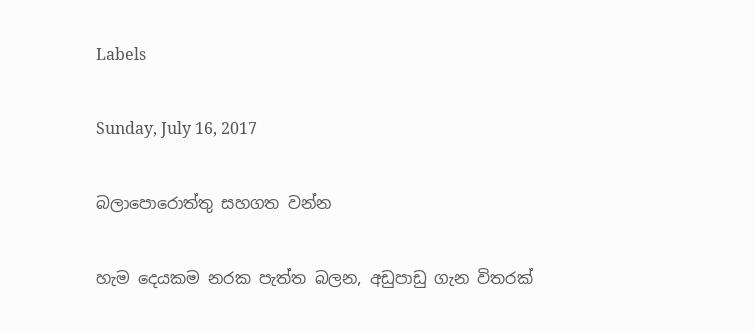Labels

Sunday, July 16, 2017

බලාපොරොත්තු සහගත වන්න

හැම දෙයකම නරක පැත්ත බලන, අඩුපාඩු ගැන විතරක්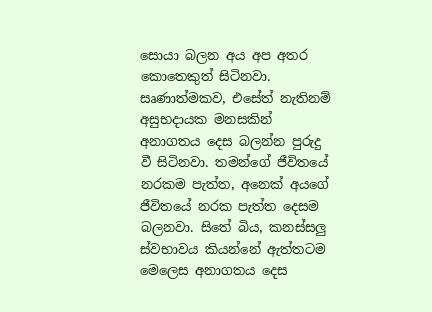සොයා බලන අය අප අතර කොතෙකුත් සිටිනවා. සෘණාත්මකව, එසේත් නැතිනම් අසුභදායක මනසකින් අනාගතය දෙස බලන්න පුරුදු වී සිටිනවා. තමන්ගේ ජීවිතයේ නරකම පැත්ත, අනෙක් අයගේ ජීවිතයේ නරක පැත්ත දෙසම බලනවා. සිතේ බිය, කනස්සලු ස්වභාවය කියන්නේ ඇත්තටම මෙලෙස අනාගතය දෙස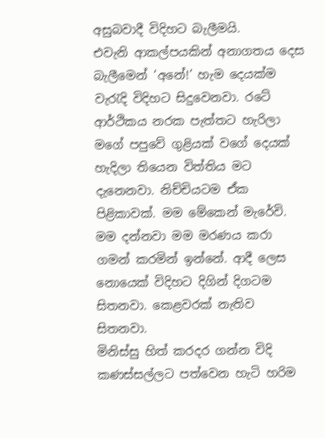අසුබවාදී විදිහට බැලීමයි.
එවැනි ආකල්පයකින් අනාගතය දෙස බැලීමෙන් ‘අනේ!’ හැම දෙයක්ම වැරැදි විදිහට සිදුවෙනවා. රටේ ආර්ථිකය නරක පැත්තට හැරිලා මගේ පපුවේ ගුළියක් වගේ දෙයක් හැදිලා තියෙන විත්තිය මට දැනෙනවා. නිච්චියටම ඒක පිළිකාවක්. මම මේකෙන් මැරේවි.
මම දන්නවා මම මරණය කරා ගමන් කරමින් ඉන්නේ. ආදී ලෙස නොයෙක් විදිහට දිගින් දිගටම සිතනවා. කෙළවරක් නැතිව සිතනවා.
මිනිස්සු හිත් කරදර ගන්න විදි කණස්සල්ලට පත්වෙන හැටි හරිම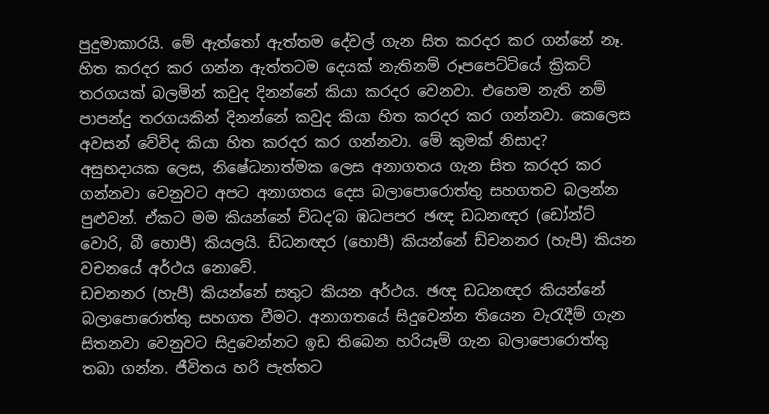පුදුමාකාරයි. මේ ඇත්තෝ ඇත්තම දේවල් ගැන සිත කරදර කර ගන්නේ නෑ. හිත කරදර කර ගන්න ඇත්තටම දෙයක් නැතිනම් රූපපෙට්ටියේ ක්‍රිකට් තරගයක් බලමින් කවුද දිනන්නේ කියා කරදර වෙනවා. එහෙම නැති නම් පාපන්දු තරගයකින් දිනන්නේ කවුද කියා හිත කරදර කර ගන්නවා. කෙලෙස අවසන් වේවිද කියා හිත කරදර කර ගන්නවා. මේ කුමක් නිසාද?
අසුභදායක ලෙස, නිෂේධනාත්මක ලෙස අනාගතය ගැන සිත කරදර කර ගන්නවා වෙනුවට අපට අනාගතය දෙස බලාපොරොත්තු සහගතව බලන්න පුළුවන්. ඒකට මම කියන්නේ ච්ධද’බ ඹධපපර ඡඥ ඩධනඥර (ඩෝන්ට් වොරි, බී හොපී) කියලයි. ඩ්ධනඥර (හොපී) කියන්නේ ඩ්චනනර (හැපී) කියන වචනයේ අර්ථය නොවේ.
ඩචනනර (හැපී) කියන්නේ සතුට කියන අර්ථය. ඡඥ ඩධනඥර කියන්නේ බලාපොරොත්තු සහගත වීමට. අනාගතයේ සිදුවෙන්න තියෙන වැරැදීම් ගැන සිතනවා වෙනුවට සිදුවෙන්නට ඉඩ තිබෙන හරියෑම් ගැන බලාපොරොත්තු තබා ගන්න. ජීවිතය හරි පැත්තට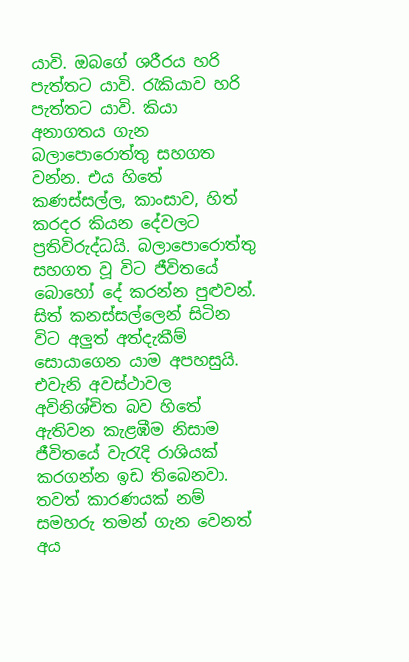යාවි. ඔබගේ ශරීරය හරි පැත්තට යාවි. රැකියාව හරි පැත්තට යාවි. කියා අනාගතය ගැන බලාපොරොත්තු සහගත වන්න. එය හිතේ කණස්සල්ල, කාංසාව, හිත් කරදර කියන දේවලට ප්‍රතිවිරුද්ධයි. බලාපොරොත්තු සහගත වූ විට ජීවිතයේ බොහෝ දේ කරන්න පුළුවන්. සිත් කනස්සල්ලෙන් සිටින විට අලුත් අත්දැකීම් සොයාගෙන යාම අපහසුයි. එවැනි අවස්ථාවල අවිනිශ්චිත බව හිතේ ඇතිවන කැළඹීම නිසාම ජීවිතයේ වැරැදි රාශියක් කරගන්න ඉඩ තිබෙනවා.
තවත් කාරණයක් නම් සමහරු තමන් ගැන වෙනත් අය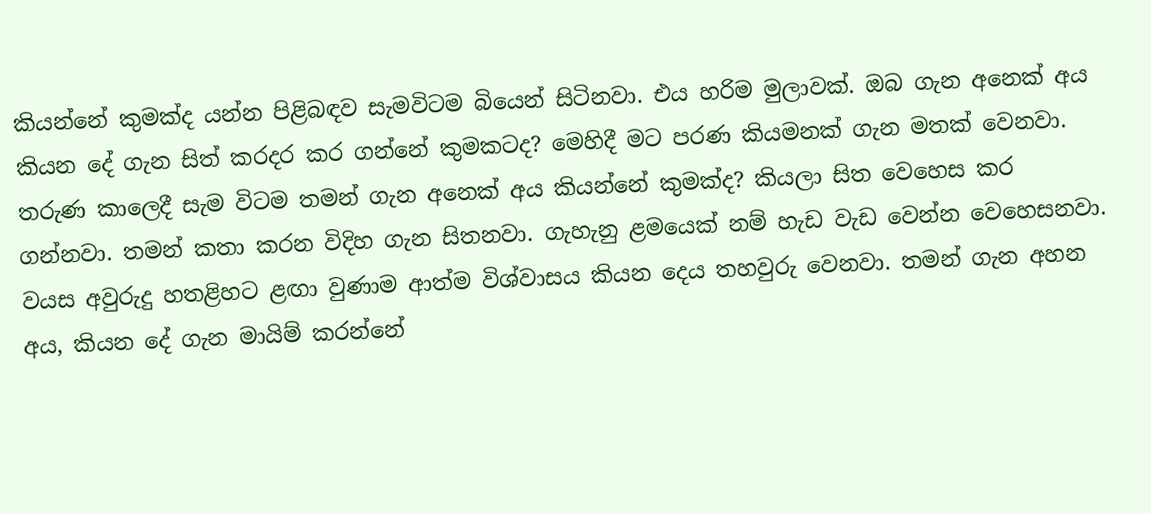කියන්නේ කුමක්ද යන්න පිළිබඳව සැමවිටම බියෙන් සිටිනවා. එය හරිම මුලාවක්. ඔබ ගැන අනෙක් අය කියන දේ ගැන සිත් කරදර කර ගන්නේ කුමකටද? මෙහිදී මට පරණ කියමනක් ගැන මතක් වෙනවා.
තරුණ කාලෙදී සැම විටම තමන් ගැන අනෙක් අය කියන්නේ කුමක්ද? කියලා සිත වෙහෙස කර ගන්නවා. තමන් කතා කරන විදිහ ගැන සිතනවා. ගැහැනු ළමයෙක් නම් හැඩ වැඩ වෙන්න වෙහෙසනවා. වයස අවුරුදු හතළිහට ළඟා වුණාම ආත්ම විශ්වාසය කියන දෙය තහවුරු වෙනවා. තමන් ගැන අහන අය, කියන දේ ගැන මායිම් කරන්නේ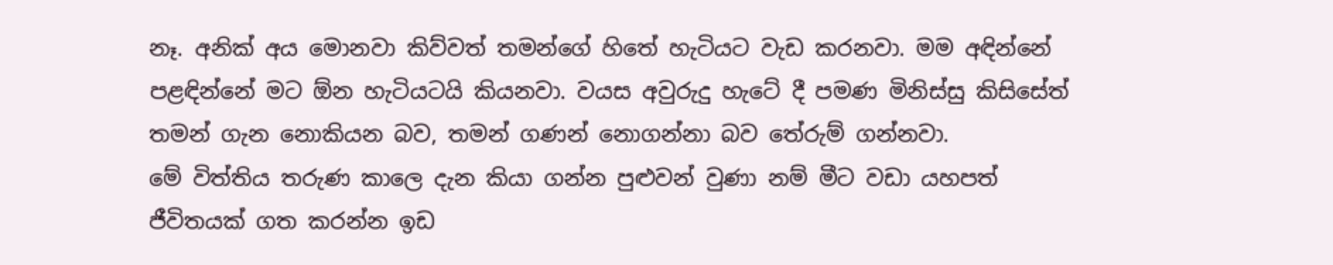නෑ. අනික් අය මොනවා කිව්වත් තමන්ගේ හිතේ හැටියට වැඩ කරනවා. මම අඳින්නේ පළඳින්නේ මට ඕන හැටියටයි කියනවා. වයස අවුරුදු හැටේ දී පමණ මිනිස්සු කිසිසේත් තමන් ගැන නොකියන බව, තමන් ගණන් නොගන්නා බව තේරුම් ගන්නවා.
මේ විත්තිය තරුණ කාලෙ දැන කියා ගන්න පුළුවන් වුණා නම් මීට වඩා යහපත් ජීවිතයක් ගත කරන්න ඉඩ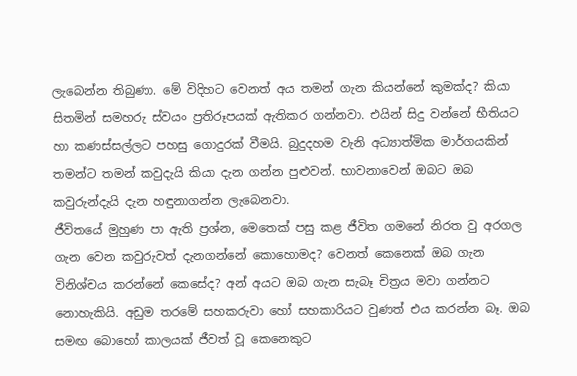ලැබෙන්න තිබුණා. මේ විදිහට වෙනත් අය තමන් ගැන කියන්නේ කුමක්ද? කියා සිතමින් සමහරු ස්වයං ප්‍රතිරූපයක් ඇතිකර ගන්නවා. එයින් සිදු වන්නේ භීතියට හා කණස්සල්ලට පහසු ගොදුරක් වීමයි. බුදුදහම වැනි අධ්‍යාත්මික මාර්ගයකින් තමන්ට තමන් කවුදැයි කියා දැන ගන්න පුළුවන්. භාවනාවෙන් ඔබට ඔබ කවුරුන්දැයි දැන හඳුනාගන්න ලැබෙනවා.
ජීවිතයේ මුහුණ පා ඇති ප්‍රශ්න, මෙතෙක් පසු කළ ජීවිත ගමනේ නිරත වු අරගල ගැන වෙන කවුරුවත් දැනගන්නේ කොහොමද? වෙනත් කෙනෙක් ඔබ ගැන විනිශ්චය කරන්නේ කෙසේද? අන් අයට ඔබ ගැන සැබෑ චිත්‍රය මවා ගන්නට නොහැකියි. අඩුම තරමේ සහකරුවා හෝ සහකාරියට වුණත් එය කරන්න බෑ. ඔබ සමඟ බොහෝ කාලයක් ජීවත් වූ කෙනෙකුට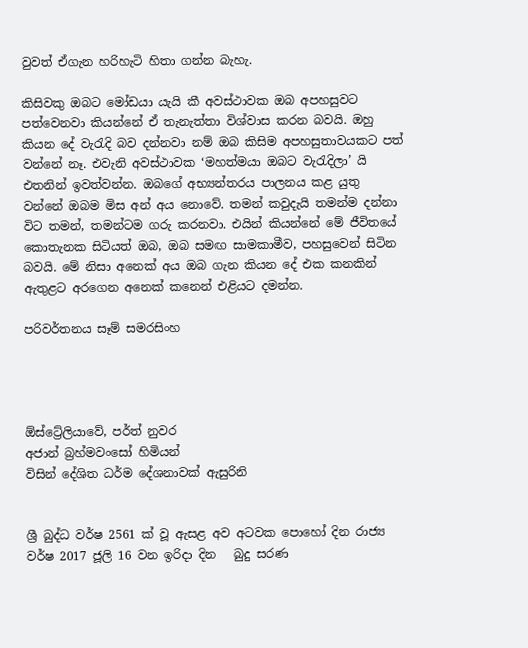වුවත් ඒගැන හරිහැටි හිතා ගන්න බැහැ.

කිසිවකු ඔබට මෝඩයා යැයි කී අවස්ථාවක ඔබ අපහසුවට පත්වෙනවා කියන්නේ ඒ තැනැත්තා විශ්වාස කරන බවයි. ඔහු කියන දේ වැරැදි බව දන්නවා නම් ඔබ කිසිම අපහසුතාවයකට පත් වන්නේ නෑ. එවැනි අවස්ථාවක ‘මහත්මයා ඔබට වැරැදිලා’ යි එතනින් ඉවත්වන්න. ඔබගේ අභ්‍යන්තරය පාලනය කළ යුතු වන්නේ ඔබම මිස අන් අය නොවේ. තමන් කවුදැයි තමන්ම දන්නා විට තමන්, තමන්ටම ගරු කරනවා. එයින් කියන්නේ මේ ජීවිතයේ කොතැනක සිටියත් ඔබ, ඔබ සමඟ සාමකාමීව, පහසුවෙන් සිටින බවයි. මේ නිසා අනෙක් අය ඔබ ගැන කියන දේ එක කනකින් ඇතුළට අරගෙන අනෙක් කනෙන් එළියට දමන්න.

පරිවර්තනය සෑම් සමරසිංහ




ඕස්ට්‍රේලියාවේ, පර්ත් නුවර
අජාන් බ්‍රහ්මවංසෝ හිමියන්
විසින් දේශිත ධර්ම දේශනාවක් ඇසුරිනි


ශ්‍රී බුද්ධ වර්ෂ 2561 ක් වූ ඇසළ අව අටවක පොහෝ දින රාජ්‍ය වර්ෂ 2017 ජූලි 16 වන ඉරිදා දින   බුදු සරණ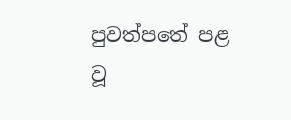පුවත්පතේ පළ වූ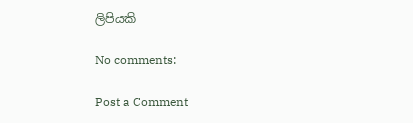ලිපියකි

No comments:

Post a Comment